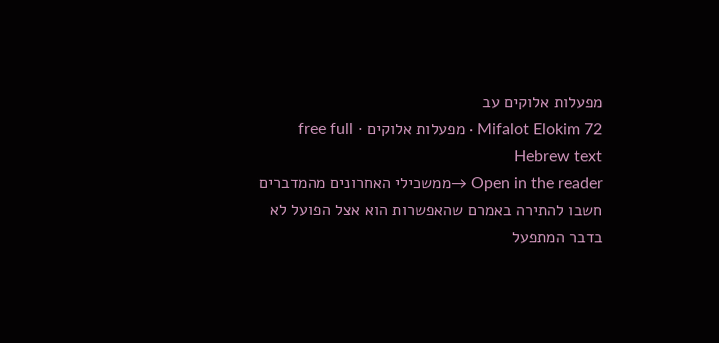מפעלות אלוקים עב
Mifalot Elokim 72 · מפעלות אלוקים · free full Hebrew text
Open in the reader →ממשכילי האחרונים מהמדברים חשבו להתירה באמרם שהאפשרות הוא אצל הפועל לא בדבר המתפעל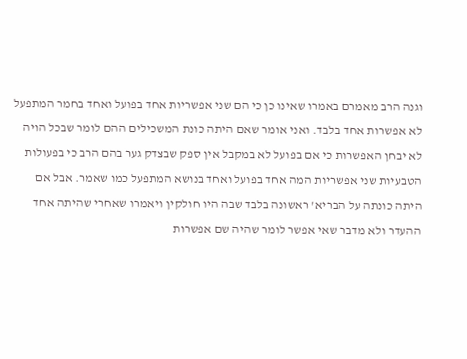וגנה הרב מאמרם באמרו שאינו כן כי הם שני אפשריות אחד בפועל ואחד בחמר המתפעל לא אפשרות אחד בלבד. ואני אומר שאם היתה כונת המשכילים ההם לומר שבכל הויה לא יבחן האפשרות כי אם בפועל לא במקבל אין ספק שבצדק גער בהם הרב כי בפעולות הטבעיות שני אפשריות המה אחד בפועל ואחד בנושא המתפעל כמו שאמר. אבל אם היתה כונתה על הבריא' ראשונה בלבד שבה היו חולקין ויאמרו שאחרי שהיתה אחד ההעדר ולא מדבר שאי אפשר לומר שהיה שם אפשרות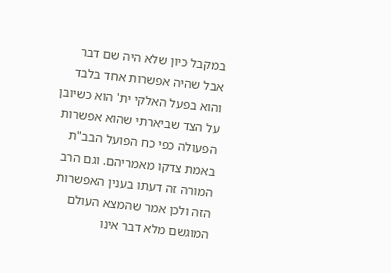במקבל כיון שלא היה שם דבר אבל שהיה אפשרות אחד בלבד והוא בפעל האלקי ית' הוא כשיובן על הצד שביארתי שהוא אפשרות הפעולה כפי כח הפועל הבב"ת באמת צדקו מאמריהם. וגם הרב המורה זה דעתו בענין האפשרות הזה ולכן אמר שהמצא העולם המוגשם מלא דבר אינו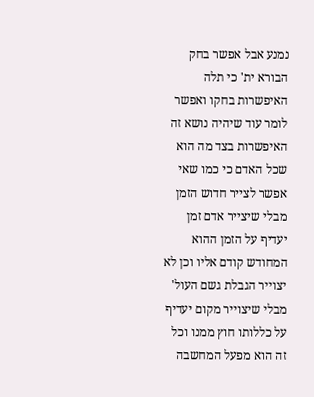נמנע אבל אפשר בחק הבורא ית' כי תלה האיפשרות בחקו ואפשר לומר עוד שיהיה נושא זה האיפשרות בצד מה הוא שכל האדם כי כמו שאי אפשר לצייר חדוש הזמן מבלי שיצייר אדם זמן יעדיף על הזמן ההוא המחודש קודם אליו וכן לא יצוייר הגבלת גשם העול' מבלי שיצוייר מקום יעדיף על כללותו חוץ ממנו וכל זה הוא מפעל המחשבה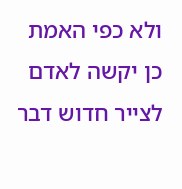ולא כפי האמת כן יקשה לאדם לצייר חדוש דבר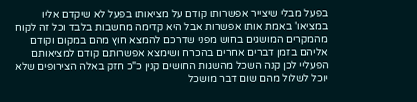בפעל מבלי שיצייר אפשרותו קודם על מציאותו בפעל לא שיקדם אליו במציאו' באמת אותו אפשרות אבל היא קדימה מחשבות בלבד וכל זה לקוח מהמקרים המושגים בחוש מפני שדרכם להמצא חוץ מהם במקום וקודם אליהם בזמן דברים אחרים בהכרח ושימצא אפשרותם קודם למציאותם הפעליי לכן קנה השכל מהשגות החושים קנין כ"כ חזק באלה הצירופים שלא יוכל לשלול מהם שום דבר מושכל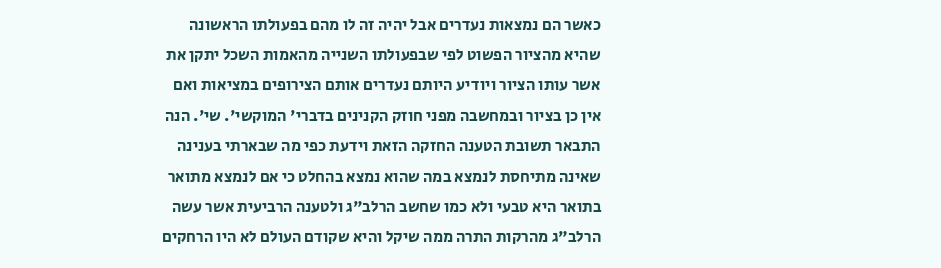כאשר הם נמצאות נעדרים אבל יהיה זה לו מהם בפעולתו הראשונה שהיא מהציור הפשוט לפי שבפעולתו השנייה מהאמות השכל יתקן את אשר עותו הציור ויודיע היותם נעדרים אותם הצירופים במציאות ואם אין כן בציור ובמחשבה מפני חוזק הקנינים בדברי' המוקשי'. שי'. הנה התבאר תשובת הטענה החזקה הזאת וידעת כפי מה שבארתי בענינה שאינה מתיחסת לנמצא במה שהוא נמצא בהחלט כי אם לנמצא מתואר בתואר היא טבעי ולא כמו שחשב הרלב"ג ולטענה הרביעית אשר עשה הרלב"ג מהרקות התרה ממה שיקל והיא שקודם העולם לא היו הרחקים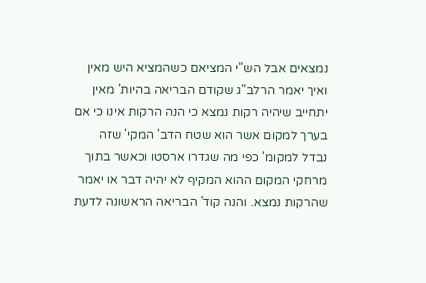נמצאים אבל הש"י המציאם כשהמציא היש מאין ואיך יאמר הרלב"ג שקודם הבריאה בהיות' מאין יתחייב שיהיה רקות נמצא כי הנה הרקות אינו כי אם בערך למקום אשר הוא שטח הדב' המקי' שזה נבדל למקומ' כפי מה שגדרו ארסטו וכאשר בתוך מרחקי המקום ההוא המקיף לא יהיה דבר או יאמר שהרקות נמצא. והנה קוד' הבריאה הראשונה לדעת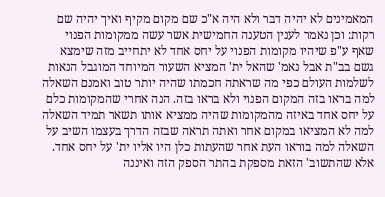המאמינים לא יהיה דבר ולא היה א"כ שם מקום מקיף ואיך יהיה שם רקות: וכן נאמר לענין הטענה החמישית אשר עשה ממקומות הפנוי שאף ע"פ שיהיו מקומות הפנוי על יחס אחד לא יתחייב מזה שימצא גשם בב"ת אבל נאמ' שהאל ית' המציא השעור המיוחד המוגבל הנאות לשלמות העולם כפי מה שראתה חכמתו שהיה יותר טוב ואמנם השאלה למה בראו בזה המקום הפנוי ולא בראו בזה. הנה אחרי שהמקומות כלם על יחס אחד באיזה מהמקומות שהיה ממציא אותו תשאר תמיד השאלה למה לא המציאו במקום אחר ואתה תראה שבזה הדרך בעצמו השיב על השאלה למה בוראו העת אחר שהעתות כלן היו אליו ית' על יחס אחד. אלא שהתשוב' הזאת מספקת בהתר הספק הזה ואיננה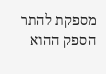מספקת להתר הספק ההוא